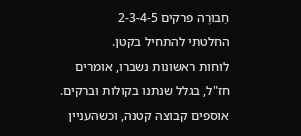חַבּוּרֶה פרקים 2-3-4-5
החלטתי להתחיל בקטן.
לוחות ראשונות נשברו, אומרים חז"ל, בגלל שנתנו בקולות וברקים.
אוספים קבוצה קטנה, וכשהעניין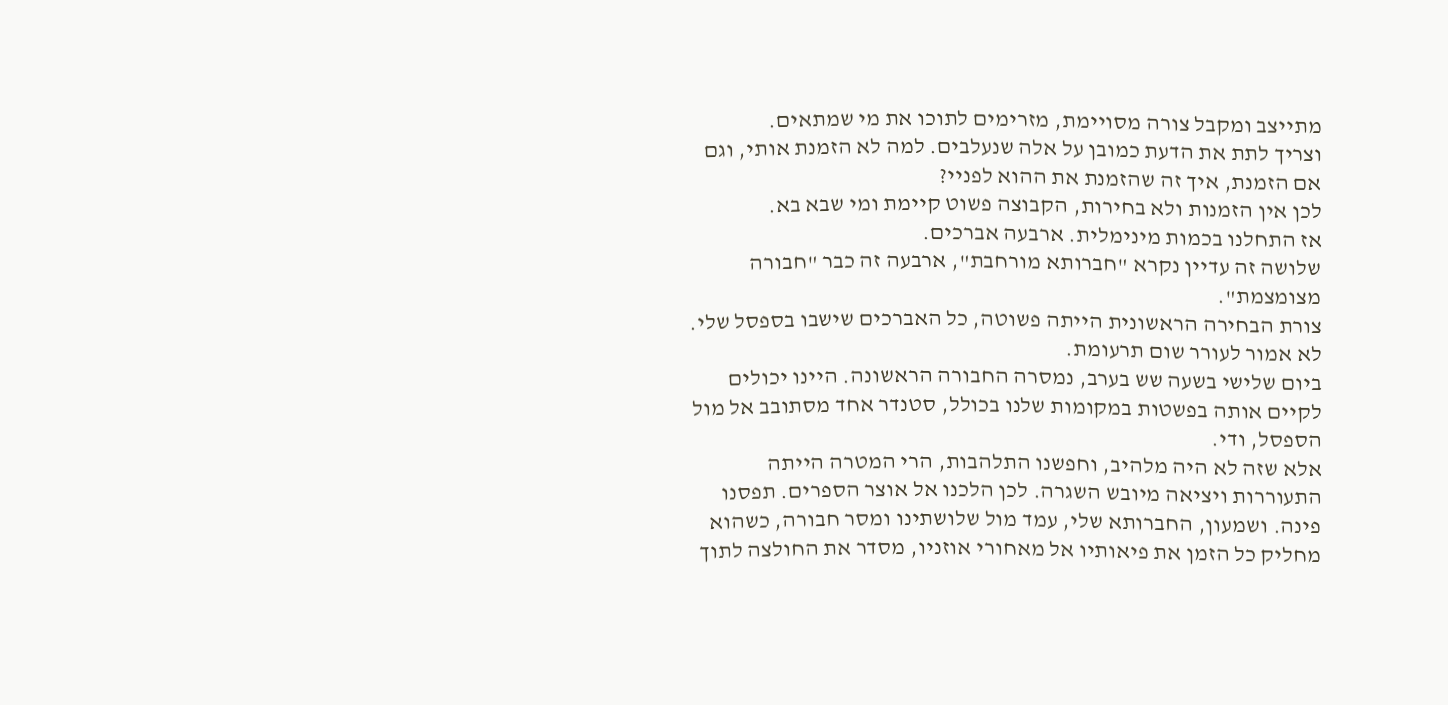מתייצב ומקבל צורה מסויימת, מזרימים לתוכו את מי שמתאים.
וצריך לתת את הדעת כמובן על אלה שנעלבים. למה לא הזמנת אותי, וגם אם הזמנת, איך זה שהזמנת את ההוא לפניי?
לכן אין הזמנות ולא בחירות, הקבוצה פשוט קיימת ומי שבא בא.
אז התחלנו בכמות מינימלית. ארבעה אברכים.
שלושה זה עדיין נקרא "חברותא מורחבת", ארבעה זה כבר "חבורה מצומצמת".
צורת הבחירה הראשונית הייתה פשוטה, כל האברכים שישבו בספסל שלי. לא אמור לעורר שום תרעומת.
ביום שלישי בשעה שש בערב, נמסרה החבורה הראשונה. היינו יכולים לקיים אותה בפשטות במקומות שלנו בכולל, סטנדר אחד מסתובב אל מול הספסל, ודי.
אלא שזה לא היה מלהיב, וחפשנו התלהבות, הרי המטרה הייתה התעוררות ויציאה מיובש השגרה. לכן הלכנו אל אוצר הספרים. תפסנו פינה. ושמעון, החברותא שלי, עמד מול שלושתינו ומסר חבורה, כשהוא מחליק כל הזמן את פיאותיו אל מאחורי אוזניו, מסדר את החולצה לתוך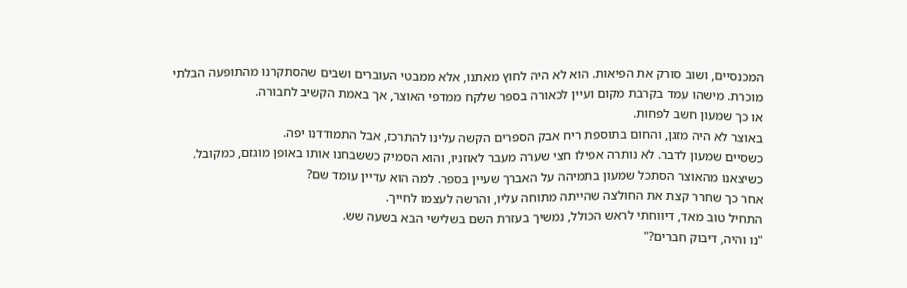המכנסיים, ושוב סורק את הפיאות. הוא לא היה לחוץ מאתנו, אלא ממבטי העוברים ושבים שהסתקרנו מהתופעה הבלתי מוכרת. מישהו עמד בקרבת מקום ועיין לכאורה בספר שלקח ממדפי האוצר, אך באמת הקשיב לחבורה.
או כך שמעון חשב לפחות.
באוצר לא היה מזגן, והחום בתוספת ריח אבק הספרים הקשה עלינו להתרכז, אבל התמודדנו יפה.
כשסיים שמעון לדבר. לא נותרה אפילו חצי שערה מעבר לאוזניו, והוא הסמיק כששבחנו אותו באופן מוגזם, כמקובל.
כשיצאנו מהאוצר הסתכל שמעון בתמיהה על האברך שעיין בספר. למה הוא עדיין עומד שם?
אחר כך שחרר קצת את החולצה שהייתה מתוחה עליו, והרשה לעצמו לחייך.
התחיל טוב מאד, דיווחתי לראש הכולל, נמשיך בעזרת השם בשלישי הבא בשעה שש.
"נו והיה, דיבוק חברים?"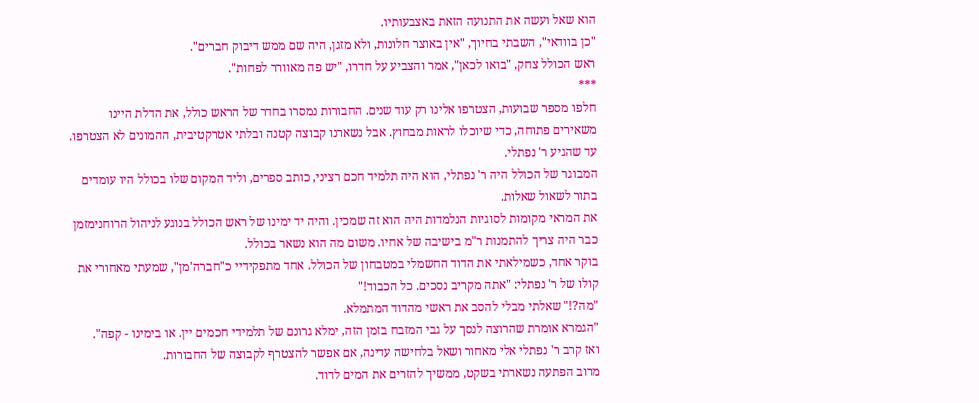הוא שאל ועשה את התנועה הזאת באצבעותיו.
"כן בוודאי", השבתי בחיוך, "אין באוצר חלונות, ולא מזגן, היה שם ממש דיבוק חברים".
ראש הכולל צחק, "בואו לכאן", אמר והצביע על חדרו, "יש פה מאוורר לפחות".
***
חלפו מספר שבועות, הצטרפו אלינו רק עוד שנים. החבורות נמסרו בחדר של הראש כולל, את הדלת היינו משאירים פתוחה, כדי שיוכלו לראות מבחוץ. אבל נשארנו קבוצה קטנה ובלתי אטרקטיבית, ההמונים לא הצטרפו.
עד שהגיע ר' נפתלי.
המבוגר של הכולל היה ר' נפתלי, הוא היה תלמיד חכם רציני, כותב ספרים, וליד המקום שלו בכולל היו עומדים בתור לשאול שאלות.
את המראי מקומות לסוגיות הנלמדות היה הוא זה שמכין. והיה יד ימינו של ראש הכולל בנוגע לניהול הרוחנימזמן כבר היה צריך להתמנות ר"מ בישיבה של אחיו. משום מה הוא נשאר בכולל.
בוקר אחד, כשמילאתי את הדוד החשמלי במטבחון של הכולל. אחד מתפקידיי כ"חברה'מן", שמעתי מאחורי את קולו של ר' נפתלי: "אתה מקריב נסכים. כל הכבוד!"
"מה?!" שאלתי מבלי להסב את ראשי מהדוד המתמלא.
"הגמרא אומרת שהרוצה לנסך על גבי המזבח בזמן הזה, ימלא גרונם של תלמידי חכמים יין. או בימינו - קפה".
ואז קרב ר' נפתלי אלי מאחור ושאל בלחישה עדינה, אם אפשר להצטרף לקבוצה של החבורות.
מרוב הפתעה נשארתי בשקט, ממשיך להזרים את המים לדוד.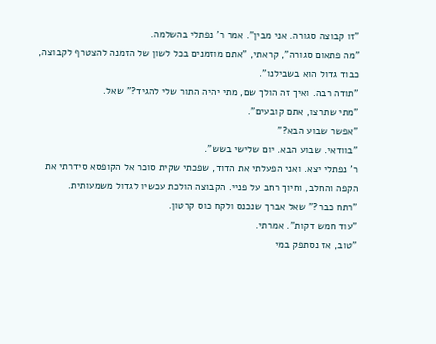"זו קבוצה סגורה. אני מבין". אמר ר' נפתלי בהשלמה.
"מה פתאום סגורה", קראתי, "אתם מוזמנים בכל לשון של הזמנה להצטרף לקבוצה, כבוד גדול הוא בשבילנו".
"תודה רבה. ואיך זה הולך שם, מתי יהיה התור שלי להגיד?" שאל.
"מתי שתרצו, אתם קובעים".
"אפשר שבוע הבא?"
"בוודאי. שבוע הבא. יום שלישי בשש".
ר' נפתלי יצא. ואני הפעלתי את הדוד, שפכתי שקית סוכר אל הקופסא סידרתי את הקפה והחלב, וחיוך רחב על פניי. הקבוצה הולכת עכשיו לגדול משמעותית.
"רתח כבר?" שאל אברך שנכנס ולקח כוס קרטון.
"עוד חמש דקות". אמרתי.
"טוב, אז נסתפק במי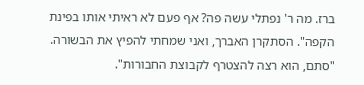ברז. מה ר' נפתלי עשה פה? אף פעם לא ראיתי אותו בפינת הקפה". הסתקרן האברך, ואני שמחתי להפיץ את הבשורה.
"סתם, הוא רצה להצטרף לקבוצת החבורות".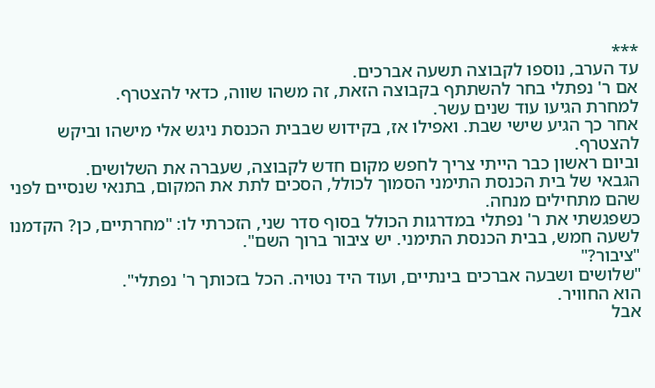***
עד הערב, נוספו לקבוצה תשעה אברכים.
אם ר' נפתלי בחר להשתתף בקבוצה הזאת, זה משהו שווה, כדאי להצטרף.
למחרת הגיעו עוד שנים עשר.
אחר כך הגיע שישי שבת. ואפילו אז, בקידוש שבבית הכנסת ניגש אלי מישהו וביקש להצטרף.
וביום ראשון כבר הייתי צריך לחפש מקום חדש לקבוצה, שעברה את השלושים.
הגבאי של בית הכנסת התימני הסמוך לכולל, הסכים לתת את המקום, בתנאי שנסיים לפני שהם מתחילים מנחה.
כשפגשתי את ר' נפתלי במדרגות הכולל בסוף סדר שני, הזכרתי לו: "מחרתיים, כן? הקדמנו לשעה חמש, בבית הכנסת התימני. יש ציבור ברוך השם".
"ציבור?"
"שלושים ושבעה אברכים בינתיים, ועוד היד נטויה. הכל בזכותך ר' נפתלי".
הוא החוויר.
אבל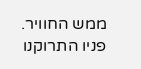ממש החוויר. פניו התרוקנו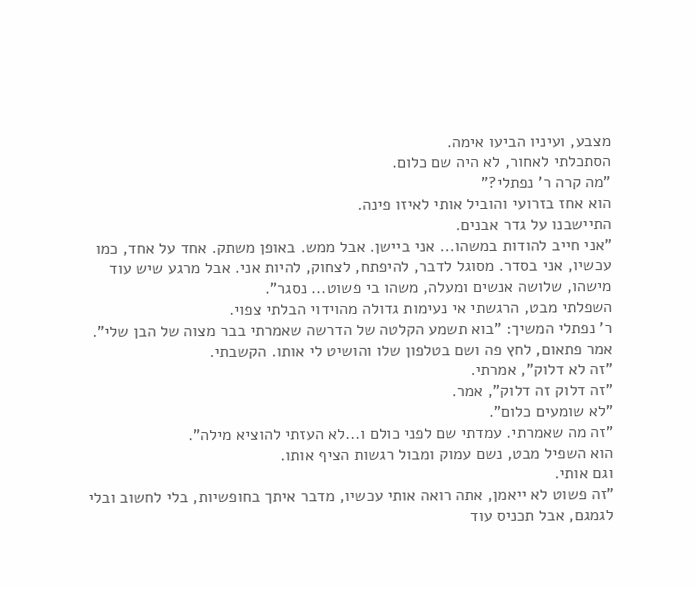מצבע, ועיניו הביעו אימה.
הסתכלתי לאחור, לא היה שם כלום.
"מה קרה ר' נפתלי?"
הוא אחז בזרועי והוביל אותי לאיזו פינה.
התיישבנו על גדר אבנים.
"אני חייב להודות במשהו... אני ביישן. אבל ממש. באופן משתק. אחד על אחד, כמו עכשיו, אני בסדר. מסוגל לדבר, להיפתח, לצחוק, להיות אני. אבל מרגע שיש עוד מישהו, שלושה אנשים ומעלה, משהו בי פשוט... נסגר".
השפלתי מבט, הרגשתי אי נעימות גדולה מהוידוי הבלתי צפוי.
ר' נפתלי המשיך: "בוא תשמע הקלטה של הדרשה שאמרתי בבר מצוה של הבן שלי". אמר פתאום, לחץ פה ושם בטלפון שלו והושיט לי אותו. הקשבתי.
"זה לא דלוק", אמרתי.
"זה דלוק זה דלוק", אמר.
"לא שומעים כלום".
"זה מה שאמרתי. עמדתי שם לפני כולם ו...לא העזתי להוציא מילה".
הוא השפיל מבט, נשם עמוק ומבול רגשות הציף אותו.
וגם אותי.
"זה פשוט לא ייאמן, אתה רואה אותי עכשיו, מדבר איתך בחופשיות, בלי לחשוב ובלי לגמגם, אבל תכניס עוד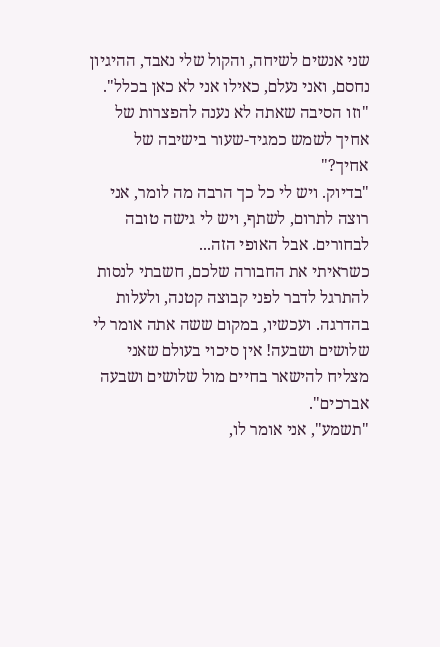שני אנשים לשיחה, והקול שלי נאבד, ההיגיון נחסם, ואני נעלם, כאילו אני לא כאן בכלל".
"וזו הסיבה שאתה לא נענה להפצרות של אחיך לשמש כמגיד-שעור בישיבה של אחיך?"
"בדיוק. ויש לי כל כך הרבה מה לומר, אני רוצה לתרום, לשתף, ויש לי גישה טובה לבחורים. אבל האופי הזה...
כשראיתי את החבורה שלכם, חשבתי לנסות להתרגל לדבר לפני קבוצה קטנה, ולעלות בהדרגה. ועכשיו, במקום ששה אתה אומר לי שלושים ושבעה! אין סיכוי בעולם שאני מצליח להישאר בחיים מול שלושים ושבעה אברכים".
"תשמע", אני אומר לו,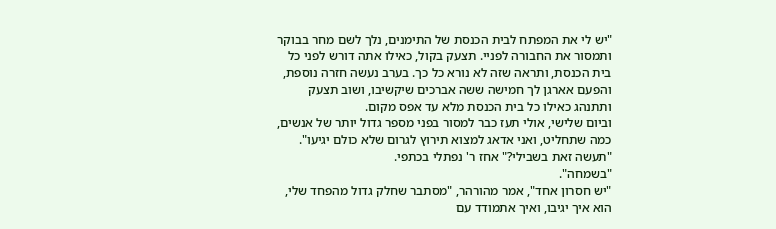"יש לי את המפתח לבית הכנסת של התימנים, נלך לשם מחר בבוקר ותמסור את החבורה לפניי. תצעק בקול, כאילו אתה דורש לפני כל בית הכנסת, ותראה שזה לא נורא כל כך. בערב נעשה חזרה נוספת, והפעם אארגן לך חמישה ששה אברכים שיקשיבו, ושוב תצעק ותתנהג כאילו כל בית הכנסת מלא עד אפס מקום.
וביום שלישי, אולי תעז כבר למסור בפני מספר גדול יותר של אנשים, כמה שתחליט, ואני אדאג למצוא תירוץ לגרום שלא כולם יגיעו".
"תעשה זאת בשבילי?" אחז ר' נפתלי בכתפי.
"בשמחה".
"יש חסרון אחד", אמר מהורהר, "מסתבר שחלק גדול מהפחד שלי, הוא איך יגיבו, ואיך אתמודד עם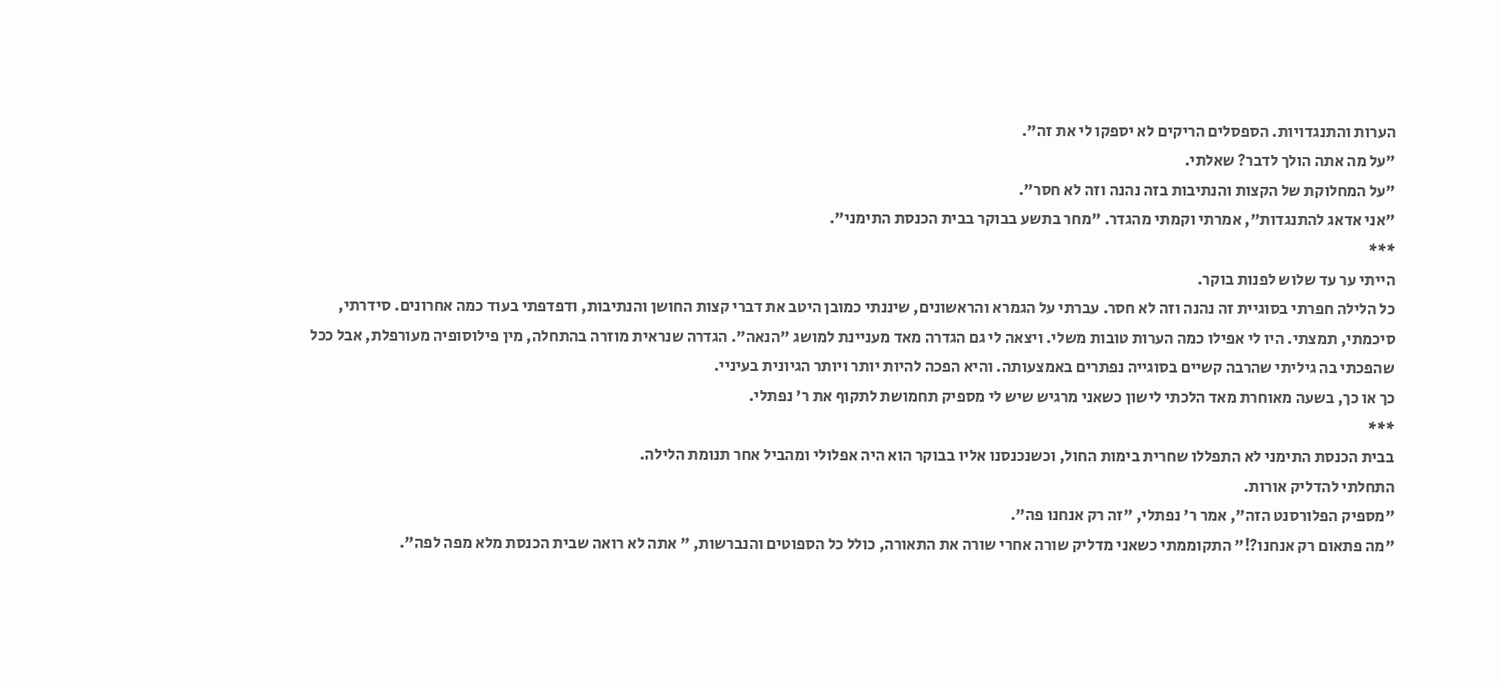הערות והתנגדויות. הספסלים הריקים לא יספקו לי את זה".
"על מה אתה הולך לדבר? שאלתי.
"על המחלוקת של הקצות והנתיבות בזה נהנה וזה לא חסר".
"אני אדאג להתנגדות", אמרתי וקמתי מהגדר. "מחר בתשע בבוקר בבית הכנסת התימני".
***
הייתי ער עד שלוש לפנות בוקר.
כל הלילה חפרתי בסוגיית זה נהנה וזה לא חסר. עברתי על הגמרא והראשונים, שיננתי כמובן היטב את דברי קצות החושן והנתיבות, ודפדפתי בעוד כמה אחרונים. סידרתי, סיכמתי, תמצתי. היו לי אפילו כמה הערות טובות משלי. ויצאה לי גם הגדרה מאד מעניינת למושג "הנאה". הגדרה שנראית מוזרה בהתחלה, מין פילוסופיה מעורפלת, אבל ככל שהפכתי בה גיליתי שהרבה קשיים בסוגייה נפתרים באמצעותה. והיא הפכה להיות יותר ויותר הגיונית בעיניי.
כך או כך, בשעה מאוחרת מאד הלכתי לישון כשאני מרגיש שיש לי מספיק תחמושת לתקוף את ר' נפתלי.
***
בבית הכנסת התימני לא התפללו שחרית בימות החול, וכשנכנסנו אליו בבוקר הוא היה אפלולי ומהביל אחר תנומת הלילה.
התחלתי להדליק אורות.
"מספיק הפלורסנט הזה", אמר ר' נפתלי, "זה רק אנחנו פה".
"מה פתאום רק אנחנו?!" התקוממתי כשאני מדליק שורה אחרי שורה את התאורה, כולל כל הספוטים והנברשות, " אתה לא רואה שבית הכנסת מלא מפה לפה".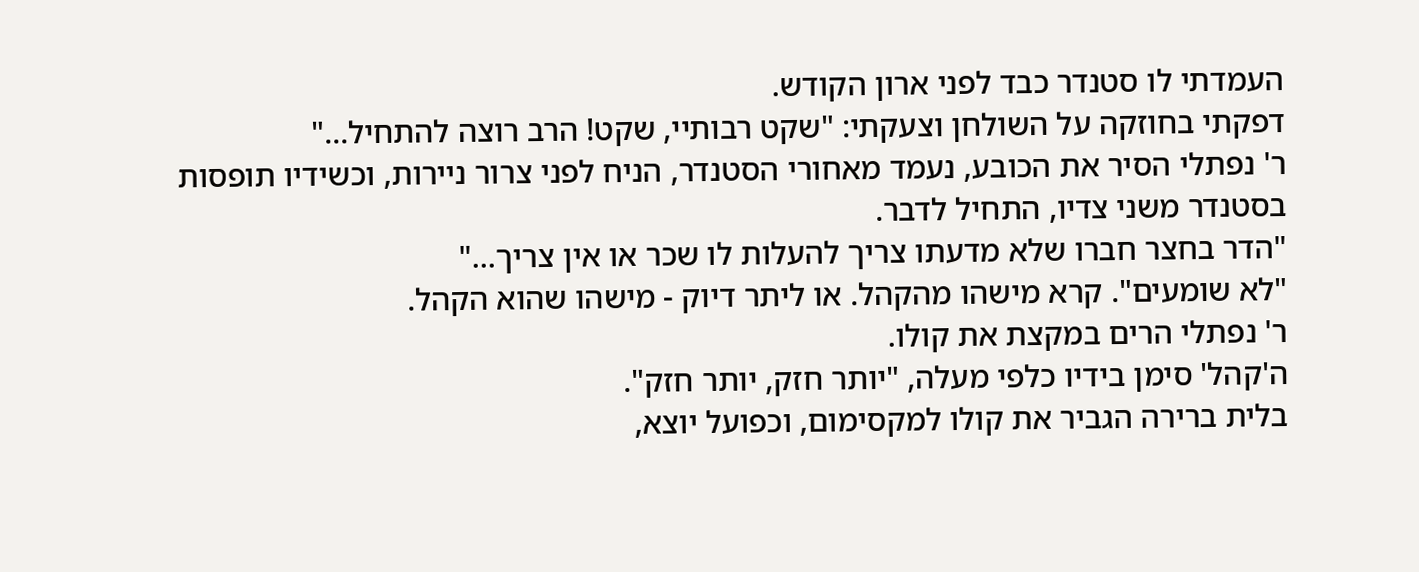העמדתי לו סטנדר כבד לפני ארון הקודש.
דפקתי בחוזקה על השולחן וצעקתי: "שקט רבותיי, שקט! הרב רוצה להתחיל..."
ר' נפתלי הסיר את הכובע, נעמד מאחורי הסטנדר, הניח לפני צרור ניירות, וכשידיו תופסות בסטנדר משני צדיו, התחיל לדבר.
"הדר בחצר חברו שלא מדעתו צריך להעלות לו שכר או אין צריך..."
"לא שומעים". קרא מישהו מהקהל. או ליתר דיוק - מישהו שהוא הקהל.
ר' נפתלי הרים במקצת את קולו.
ה'קהל' סימן בידיו כלפי מעלה, "יותר חזק, יותר חזק".
בלית ברירה הגביר את קולו למקסימום, וכפועל יוצא,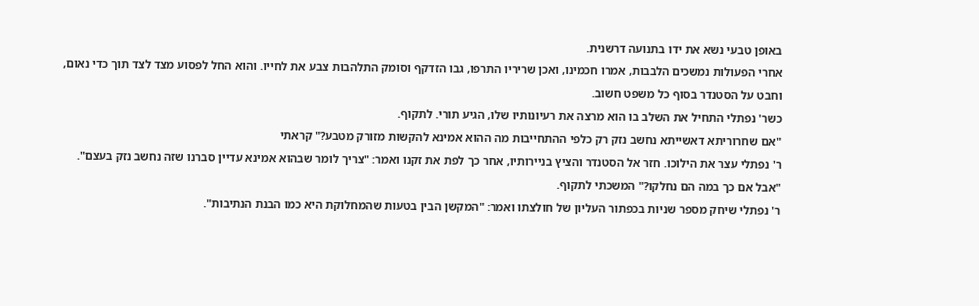באופן טבעי נשא את ידו בתנועה דרשנית.
אחרי הפעולות נמשכים הלבבות, אמרו חכמינו, ואכן שריריו התרפו, גבו הזדקף וסומק התלהבות צבע את לחייו. והוא החל לפסוע מצד לצד תוך כדי נאום, וחבט על הסטנדר בסוף כל משפט חשוב.
כשר' נפתלי התחיל את השלב בו הוא מרצה את רעיונותיו שלו, הגיע תורי. לתקוף.
"אם שחרוריתא דאשייתא נחשב נזק רק כלפי ההתחייבות מה ההוא אמינא להקשות מזורק מטבע?" קראתי
ר' נפתלי עצר את הילוכו. חזר אל הסטנדר והציץ בניירותיו, אחר כך לפת את זקנו ואמר: "צריך לומר שבהוא אמינא עדיין סברנו שזה נחשב נזק בעצם".
"אבל אם כך במה הם נחלקו?" המשכתי לתקוף.
ר' נפתלי שיחק מספר שניות בכפתור העליון של חולצתו ואמר: "המקשן הבין בטעות שהמחלוקת היא כמו הבנת הנתיבות".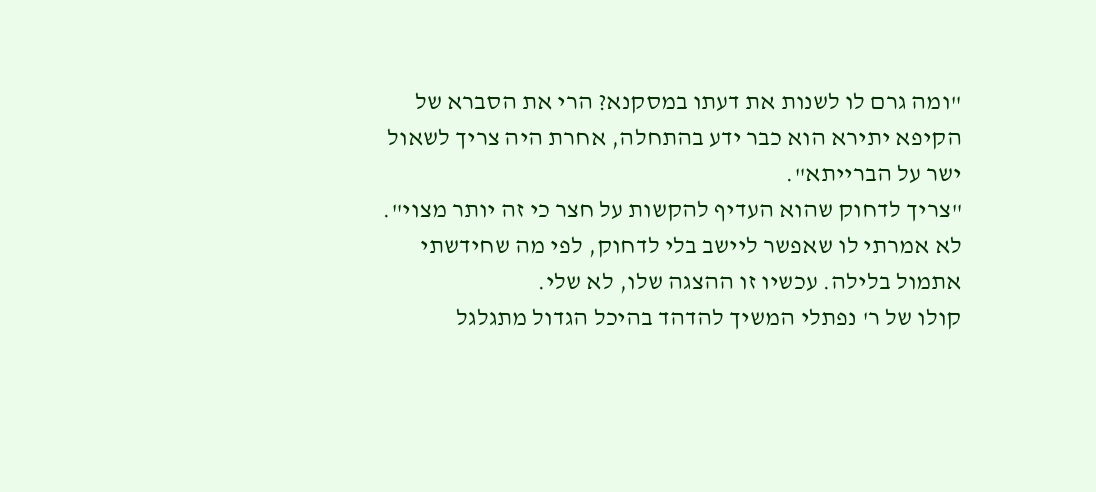"ומה גרם לו לשנות את דעתו במסקנא? הרי את הסברא של הקיפא יתירא הוא כבר ידע בהתחלה, אחרת היה צריך לשאול ישר על הברייתא".
"צריך לדחוק שהוא העדיף להקשות על חצר כי זה יותר מצוי".
לא אמרתי לו שאפשר ליישב בלי לדחוק, לפי מה שחידשתי אתמול בלילה. עכשיו זו ההצגה שלו, לא שלי.
קולו של ר' נפתלי המשיך להדהד בהיכל הגדול מתגלגל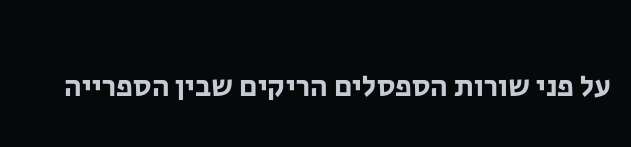על פני שורות הספסלים הריקים שבין הספרייה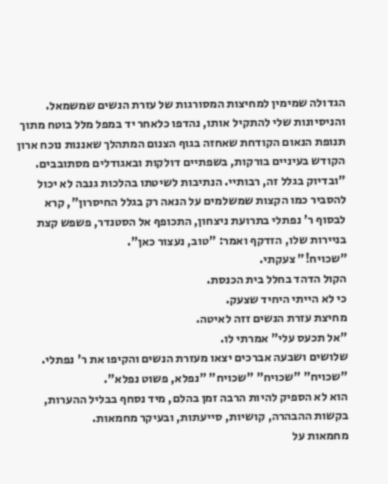הגדולה שמימין למחיצות המסורגות של עזרת הנשים שמשמאל. והניסיונות שלי להתקיל אותו, נהדפו כלאחר יד במפל מלל בוטח מתוך תנופת הנאום הקודחת שאחזה בגוף הצנום המתהלך שאננות נוכח ארון הקודש בעיניים בורקות, בשפתיים דולקות ובאגודלים מסתובבים.
"ובדיוק בגלל זה, רבותיי. הנתיבות לשיטתו בהלכות גנבה לא יכול להסביר כמו הקצות שמשלמים על הנאה רק בגלל החיסרון", קרא לבסוף ר' נפתלי בתרועת ניצחון, התכופף אל הסטנדר, פשפש קצת בניירות שלו, הזדקף ואמר: "טוב, נעצור כאן".
"שכויח!" צעקתי.
הקול הדהד בחלל בית הכנסת.
כי לא הייתי היחיד שצעק.
מחיצת עזרת הנשים זזה לאיטה.
"אל תכעס עלי" אמרתי לו.
שלושים ושבעה אברכים יצאו מעזרת הנשים והקיפו את ר' נפתלי. "שכויח" "שכויח" "שכויח" "נפלא, פשוט נפלא".
הוא לא הספיק להיות הרבה זמן בהלם, מיד נסחף בבליל ההערות, בקשות ההבהרה, קושיות, סייעתות, ובעיקר מחמאות.
מחמאות על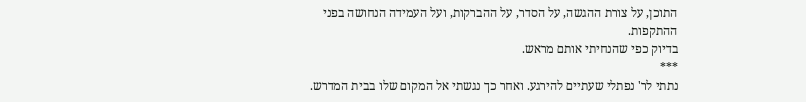התוכן, על צורת ההגשה, על הסדר, על ההברקות, ועל העמידה הנחושה בפני ההתקפות.
בדיוק כפי שהנחיתי אותם מראש.
***
נתתי לר' נפתלי שעתיים להירגע. ואחר כך נגשתי אל המקום שלו בבית המדרש.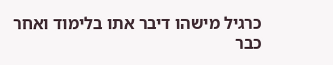כרגיל מישהו דיבר אתו בלימוד ואחר כבר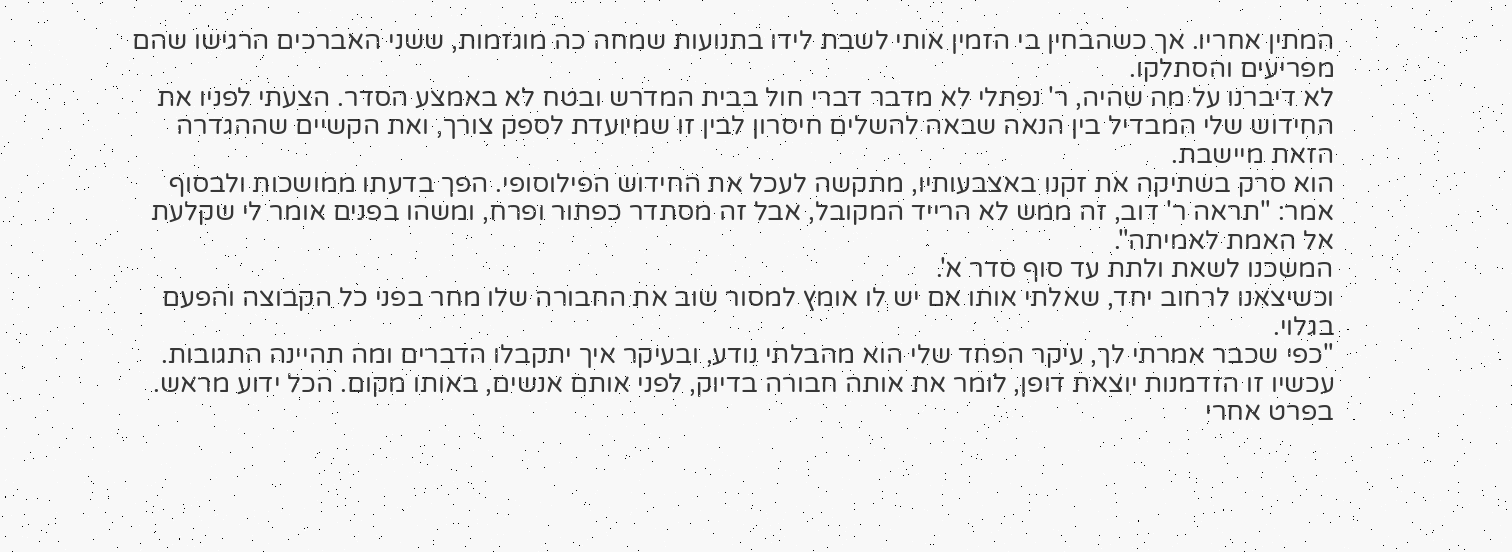המתין אחריו. אך כשהבחין בי הזמין אותי לשבת לידו בתנועות שמחה כה מוגזמות, ששני האברכים הרגישו שהם מפריעים והסתלקו.
לא דיברנו על מה שהיה, ר' נפתלי לא מדבר דברי חול בבית המדרש ובטח לא באמצע הסדר. הצעתי לפניו את החידוש שלי המבדיל בין הנאה שבאה להשלים חיסרון לבין זו שמיועדת לספק צורך, ואת הקשיים שההגדרה הזאת מיישבת.
הוא סרק בשתיקה את זקנו באצבעותיו, מתקשה לעכל את החידוש הפילוסופי. הפך בדעתו ממושכות ולבסוף אמר: "תראה ר' דוב, זה ממש לא הרייד המקובל, אבל זה מסתדר כפתור ופרח, ומשהו בפנים אומר לי שקלעת אל האמת לאמיתה".
המשכנו לשאת ולתת עד סוף סדר א'.
וכשיצאנו לרחוב יחד, שאלתי אותו אם יש לו אומץ למסור שוב את החבורה שלו מחר בפני כל הקבוצה והפעם בגלוי.
"כפי שכבר אמרתי לך, עיקר הפחד שלי הוא מהבלתי נודע, ובעיקר איך יתקבלו הדברים ומה תהיינה התגובות. עכשיו זו הזדמנות יוצאת דופן, לומר את אותה חבורה בדיוק, לפני אותם אנשים, באותו מקום. הכל ידוע מראש. בפרט אחרי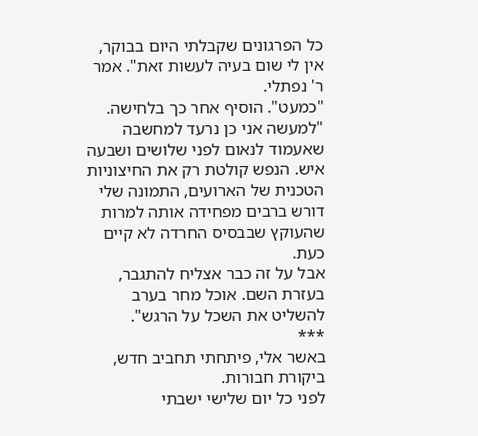כל הפרגונים שקבלתי היום בבוקר, אין לי שום בעיה לעשות זאת". אמר ר' נפתלי.
"כמעט". הוסיף אחר כך בלחישה.
"למעשה אני כן נרעד למחשבה שאעמוד לנאום לפני שלושים ושבעה איש. הנפש קולטת רק את החיצוניות הטכנית של הארועים, התמונה שלי דורש ברבים מפחידה אותה למרות שהעוקץ שבבסיס החרדה לא קיים כעת.
אבל על זה כבר אצליח להתגבר, בעזרת השם. אוכל מחר בערב להשליט את השכל על הרגש".
***
באשר אלי, פיתחתי תחביב חדש, ביקורת חבורות.
לפני כל יום שלישי ישבתי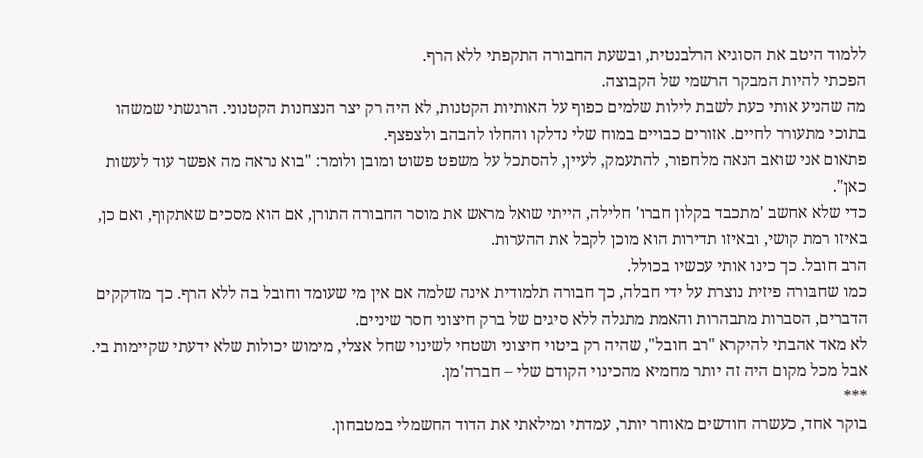ללמוד היטב את הסוגיא הרלבנטית, ובשעת החבורה התקפתי ללא הרף.
הפכתי להיות המבקר הרשמי של הקבוצה.
מה שהניע אותי כעת לשבת לילות שלמים כפוף על האותיות הקטנות, לא היה רק יצר הנצחנות הקטנוני. הרגשתי שמשהו בתוכי מתעורר לחיים. אזורים כבויים במוח שלי נדלקו והחלו להבהב ולצפצף.
פתאום אני שואב הנאה מלחפור, להתעמק, לעיין, להסתכל על משפט פשוט ומובן ולומר: "בוא נראה מה אפשר עוד לעשות כאן".
כדי שלא אחשב 'מתכבד בקלון חברו' חלילה, הייתי שואל מראש את מוסר החבורה התורן, אם הוא מסכים שאתקוף, ואם כן, באיזו רמת קושי, ובאיזו תדירות הוא מוכן לקבל את ההערות.
הרב חובל. כך כינו אותי עכשיו בכולל.
כמו שחבּורה פיזית נוצרת על ידי חבלה, כך חבורה תלמודית אינה שלמה אם אין מי שעומד וחובל בה ללא הרף. כך מזדקקים הדברים, הסברות מתבהרות והאמת מתגלה ללא סיגים של ברק חיצוני חסר שיניים.
לא מאד אהבתי להיקרא "רב חובל", שהיה רק ביטוי חיצוני ושטחי לשינוי שחל אצלי, מימוש יכולות שלא ידעתי שקיימות בי.
אבל מכל מקום היה זה יותר מחמיא מהכינוי הקודם שלי – חברה'מן.
***
בוקר אחד, כעשרה חודשים מאוחר יותר, עמדתי ומילאתי את הדוד החשמלי במטבחון.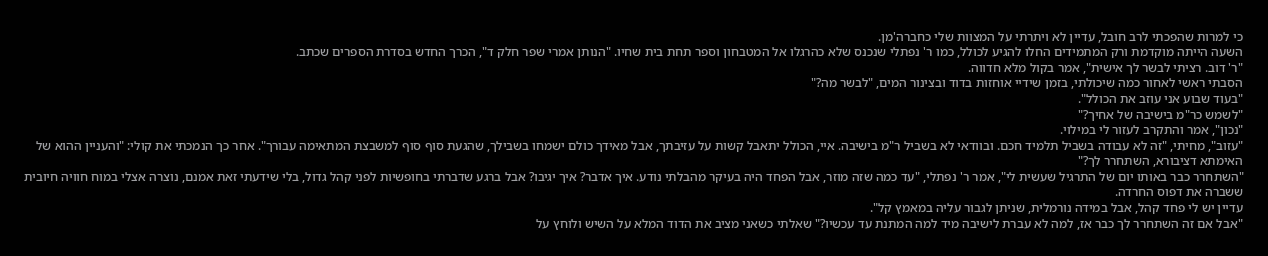כי למרות שהפכתי לרב חובל, עדיין לא ויתרתי על המצוות שלי כחברה'מן.
השעה הייתה מוקדמת ורק המתמידים החלו להגיע לכולל, כמו ר' נפתלי שנכנס שלא כהרגלו אל המטבחון וספר תחת בית שחיו. "הנותן אמרי שפר חלק ד", הכרך החדש בסדרת הספרים שכתב.
"ר' דוב. רציתי לבשר לך אישית", אמר בקול מלא חדווה.
הסבתי ראשי לאחור כמה שיכולתי, בזמן שידיי אוחזות בדוד ובצינור המים, "לבשר מה?"
"בעוד שבוע אני עוזב את הכולל".
"לשמש כר"מ בישיבה של אחיך?"
"נכון", אמר והתקרב לעזור לי במילוי.
"עזוב", מחיתי, "זה לא עבודה בשביל תלמיד חכם. ובוודאי לא בשביל ר"מ בישיבה. איי, הכולל יתאבל קשות על עזיבתך, אבל מאידך כולם ישמחו בשבילך, שהגעת סוף סוף למשבצת המתאימה עבורך". אחר כך הנמכתי את קולי: "והעניין ההוא של האימתא דציבורא, השתחרר לך?"
"השתחרר כבר באותו יום של התרגיל שעשית לי", אמר ר' נפתלי, "עד כמה שזה מוזר, אבל הפחד היה בעיקר מהבלתי נודע. איך אדבר? איך יגיבו? אבל ברגע שדברתי בחופשיות לפני קהל גדול, בלי שידעתי זאת אמנם, נוצרה אצלי במוח חוויה חיובית ששברה את דפוס החרדה.
עדיין יש לי פחד קהל, אבל במידה נורמלית, שניתן לגבור עליה במאמץ קל".
"אבל אם זה השתחרר לך כבר אז, למה לא עברת לישיבה מיד למה המתנת עד עכשיו?" שאלתי כשאני מציב את הדוד המלא על השיש ולוחץ על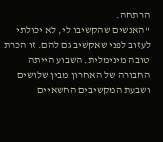הרתחה.
"האנשים שהקשיבו לי, לא יכולתי לעזוב לפני שאקשיב גם להם. זו הכרת טובה מינימלית. השבוע הייתה החבורה של האחרון מבין שלושים ושבעת המקשיבים החשאיים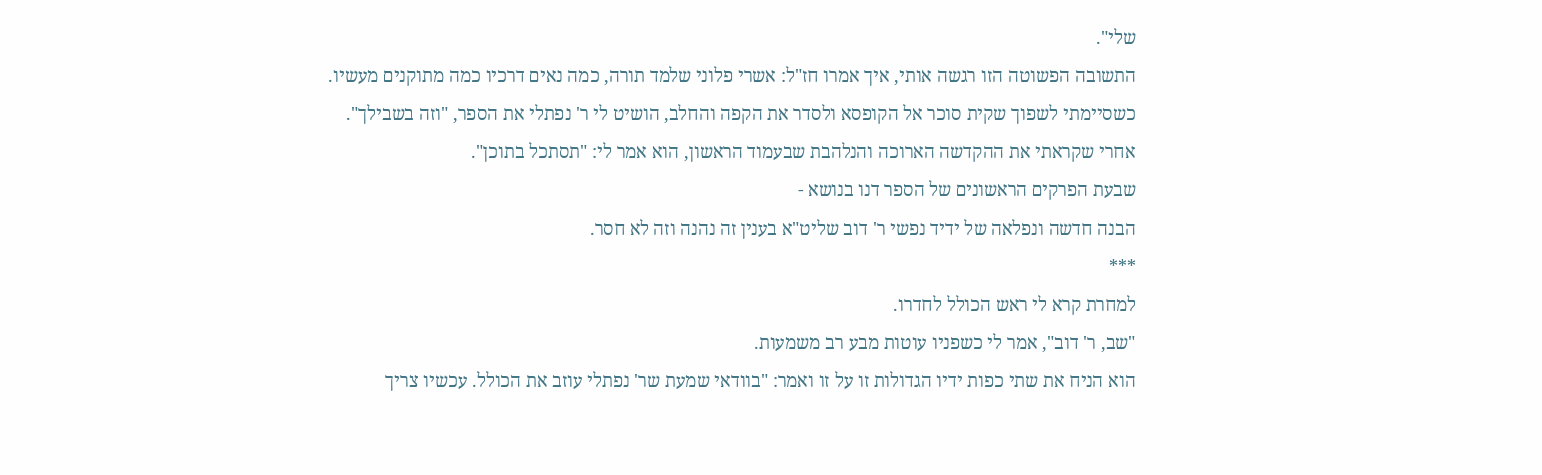שלי".
התשובה הפשוטה הזו רגשה אותי, איך אמרו חז"ל: אשרי פלוני שלמד תורה, כמה נאים דרכיו כמה מתוקנים מעשיו.
כשסיימתי לשפוך שקית סוכר אל הקופסא ולסדר את הקפה והחלב, הושיט לי ר' נפתלי את הספר, "וזה בשבילך".
אחרי שקראתי את ההקדשה הארוכה והנלהבת שבעמוד הראשון, הוא אמר לי: "תסתכל בתוכן".
שבעת הפרקים הראשונים של הספר דנו בנושא -
הבנה חדשה ונפלאה של ידיד נפשי ר' דוב שליט"א בענין זה נהנה וזה לא חסר.
***
למחרת קרא לי ראש הכולל לחדרו.
"שב, ר' דוב", אמר לי כשפניו עוטות מבע רב משמעות.
הוא הניח את שתי כפות ידיו הגדולות זו על זו ואמר: "בוודאי שמעת שר' נפתלי עוזב את הכולל. עכשיו צריך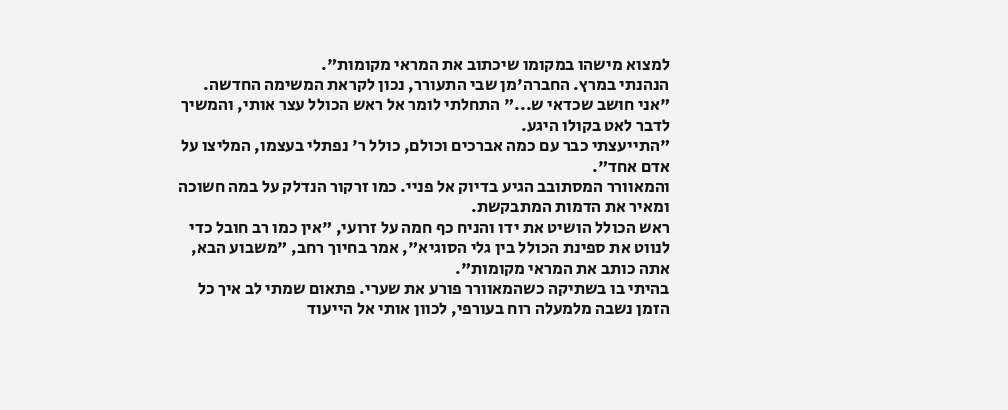למצוא מישהו במקומו שיכתוב את המראי מקומות".
הנהנתי במרץ. החברה'מן שבי התעורר, נכון לקראת המשימה החדשה.
"אני חושב שכדאי ש..." התחלתי לומר אל ראש הכולל עצר אותי, והמשיך לדבר לאט בקולו היגע.
"התייעצתי כבר עם כמה אברכים וכולם, כולל ר' נפתלי בעצמו, המליצו על אדם אחד".
והמאוורר המסתובב הגיע בדיוק אל פניי. כמו זרקור הנדלק על במה חשוכה ומאיר את הדמות המתבקשת.
ראש הכולל הושיט את ידו והניח כף חמה על זרועי, "אין כמו רב חובל כדי לנווט את ספינת הכולל בין גלי הסוגיא", אמר בחיוך רחב, "משבוע הבא, אתה כותב את המראי מקומות".
בהיתי בו בשתיקה כשהמאוורר פורע את שערי. פתאום שמתי לב איך כל הזמן נשבה מלמעלה רוח בעורפי, לכוון אותי אל הייעוד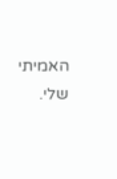האמיתי שלי.